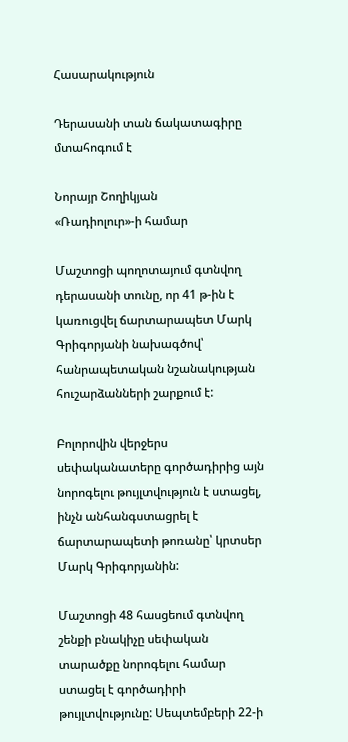Հասարակություն

Դերասանի տան ճակատագիրը մտահոգում է

Նորայր Շողիկյան
«Ռադիոլուր»-ի համար

Մաշտոցի պողոտայում գտնվող դերասանի տունը, որ 41 թ-ին է կառուցվել ճարտարապետ Մարկ Գրիգորյանի նախագծով՝ հանրապետական նշանակության  հուշարձանների շարքում է:

Բոլորովին վերջերս սեփականատերը գործադիրից այն նորոգելու թույլտվություն է ստացել, ինչն անհանգստացրել է ճարտարապետի թոռանը՝ կրտսեր Մարկ Գրիգորյանին:

Մաշտոցի 48 հասցեում գտնվող շենքի բնակիչը սեփական տարածքը նորոգելու համար ստացել է գործադիրի թույլտվությունը: Սեպտեմբերի 22-ի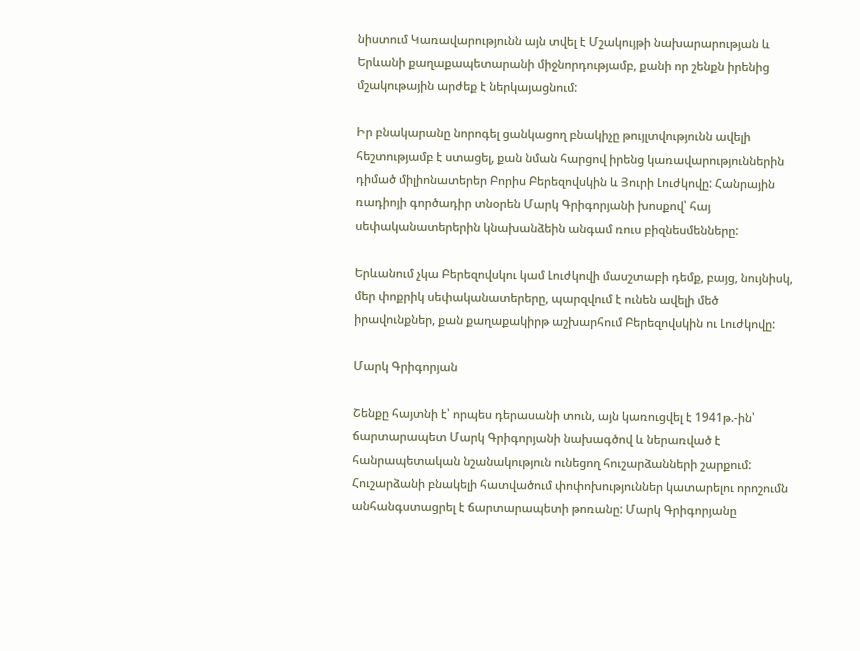նիստում Կառավարությունն այն տվել է Մշակույթի նախարարության և Երևանի քաղաքապետարանի միջնորդությամբ, քանի որ շենքն իրենից մշակութային արժեք է ներկայացնում:

Իր բնակարանը նորոգել ցանկացող բնակիչը թույլտվությունն ավելի հեշտությամբ է ստացել, քան նման հարցով իրենց կառավարություններին դիմած միլիոնատերեր Բորիս Բերեզովսկին և Յուրի Լուժկովը: Հանրային ռադիոյի գործադիր տնօրեն Մարկ Գրիգորյանի խոսքով՝ հայ սեփականատերերին կնախանձեին անգամ ռուս բիզնեսմենները:

Երևանում չկա Բերեզովսկու կամ Լուժկովի մասշտաբի դեմք, բայց, նույնիսկ, մեր փոքրիկ սեփականատերերը, պարզվում է ունեն ավելի մեծ իրավունքներ, քան քաղաքակիրթ աշխարհում Բերեզովսկին ու Լուժկովը:

Մարկ Գրիգորյան

Շենքը հայտնի է՝ որպես դերասանի տուն, այն կառուցվել է 1941թ.-ին՝ ճարտարապետ Մարկ Գրիգորյանի նախագծով և ներառված է հանրապետական նշանակություն ունեցող հուշարձանների շարքում: Հուշարձանի բնակելի հատվածում փոփոխություններ կատարելու որոշումն անհանգստացրել է ճարտարապետի թոռանը: Մարկ Գրիգորյանը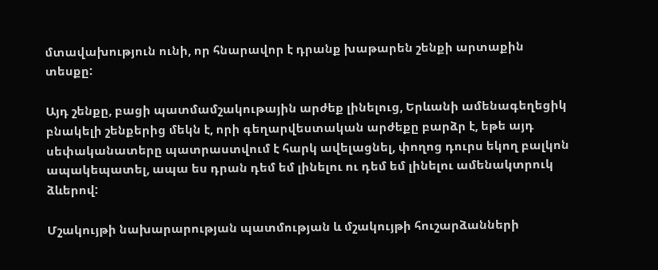մտավախություն ունի, որ հնարավոր է դրանք խաթարեն շենքի արտաքին տեսքը:

Այդ շենքը, բացի պատմամշակութային արժեք լինելուց, Երևանի ամենագեղեցիկ բնակելի շենքերից մեկն է, որի գեղարվեստական արժեքը բարձր է, եթե այդ սեփականատերը պատրաստվում է հարկ ավելացնել, փողոց դուրս եկող բալկոն ապակեպատել, ապա ես դրան դեմ եմ լինելու ու դեմ եմ լինելու ամենակտրուկ ձևերով:

Մշակույթի նախարարության պատմության և մշակույթի հուշարձանների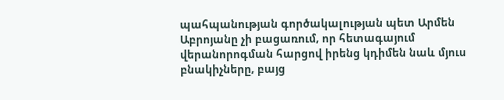պահպանության գործակալության պետ Արմեն Աբրոյանը չի բացառում, որ հետագայում վերանորոգման հարցով իրենց կդիմեն նաև մյուս բնակիչները, բայց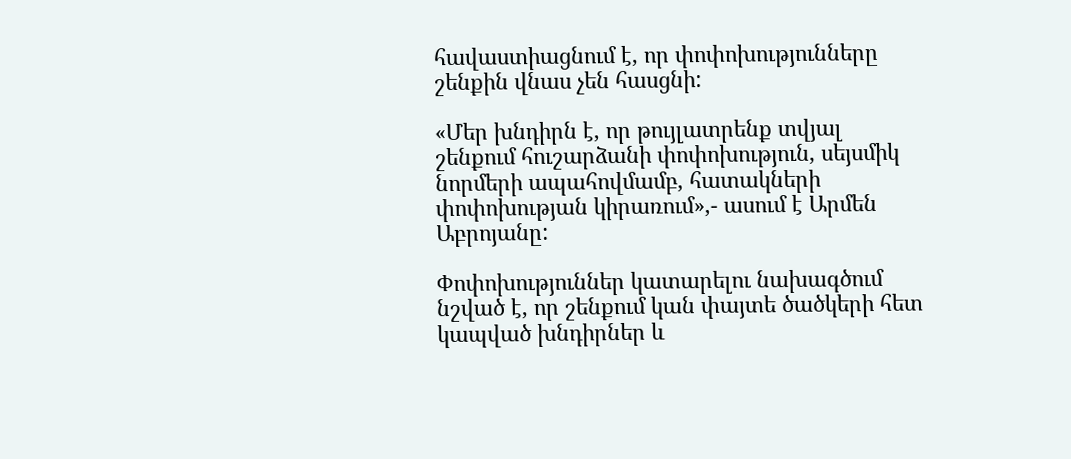հավաստիացնում է, որ փոփոխությունները շենքին վնաս չեն հասցնի:

«Մեր խնդիրն է, որ թույլատրենք տվյալ շենքում հուշարձանի փոփոխություն, սեյսմիկ նորմերի ապահովմամբ, հատակների փոփոխության կիրառում»,- ասում է Արմեն Աբրոյանը:

Փոփոխություններ կատարելու նախագծում նշված է, որ շենքում կան փայտե ծածկերի հետ կապված խնդիրներ և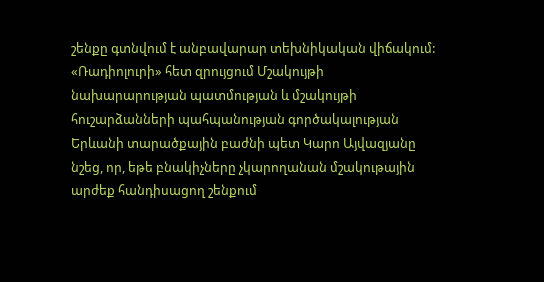շենքը գտնվում է անբավարար տեխնիկական վիճակում: «Ռադիոլուրի» հետ զրույցում Մշակույթի նախարարության պատմության և մշակույթի հուշարձանների պահպանության գործակալության Երևանի տարածքային բաժնի պետ Կարո Այվազյանը նշեց, որ, եթե բնակիչները չկարողանան մշակութային արժեք հանդիսացող շենքում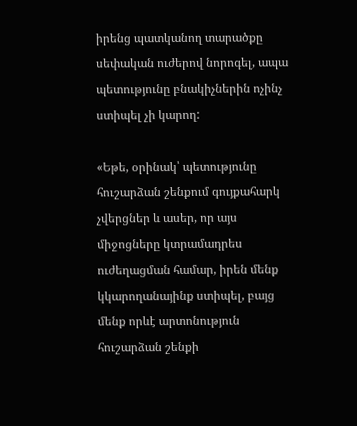իրենց պատկանող տարածքը սեփական ուժերով նորոգել, ապա պետությունը բնակիչներին ոչինչ ստիպել չի կարող:

«Եթե, օրինակ՝ պետությունը հուշարձան շենքում գույքահարկ չվերցներ և ասեր, որ այս միջոցները կտրամադրես ուժեղացման համար, իրեն մենք կկարողանայինք ստիպել, բայց մենք որևէ արտոնություն հուշարձան շենքի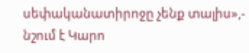սեփականատիրոջը չենք տալիս»,- նշում է Կարո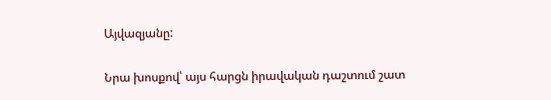Այվազյանը:

Նրա խոսքով՝ այս հարցն իրավական դաշտում շատ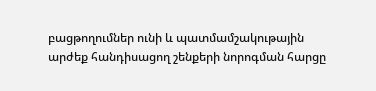բացթողումներ ունի և պատմամշակութային արժեք հանդիսացող շենքերի նորոգման հարցը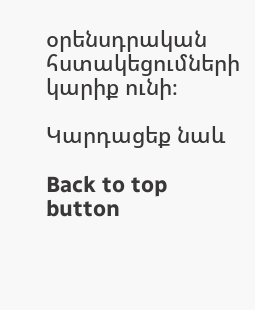օրենսդրական հստակեցումների կարիք ունի։

Կարդացեք նաև

Back to top button